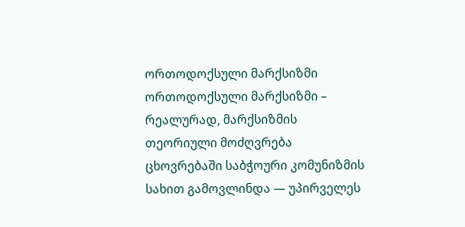ორთოდოქსული მარქსიზმი
ორთოდოქსული მარქსიზმი – რეალურად, მარქსიზმის თეორიული მოძღვრება ცხოვრებაში საბჭოური კომუნიზმის სახით გამოვლინდა — უპირველეს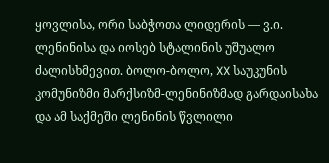ყოვლისა, ორი საბჭოთა ლიდერის — ვ.ი. ლენინისა და იოსებ სტალინის უშუალო ძალისხმევით. ბოლო-ბოლო, XX საუკუნის კომუნიზმი მარქსიზმ-ლენინიზმად გარდაისახა და ამ საქმეში ლენინის წვლილი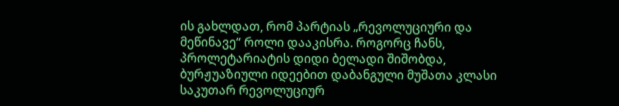ის გახლდათ, რომ პარტიას „რევოლუციური და მეწინავე“ როლი დააკისრა. როგორც ჩანს, პროლეტარიატის დიდი ბელადი შიშობდა, ბურჟუაზიული იდეებით დაბანგული მუშათა კლასი საკუთარ რევოლუციურ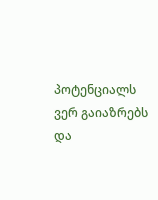პოტენციალს ვერ გაიაზრებს და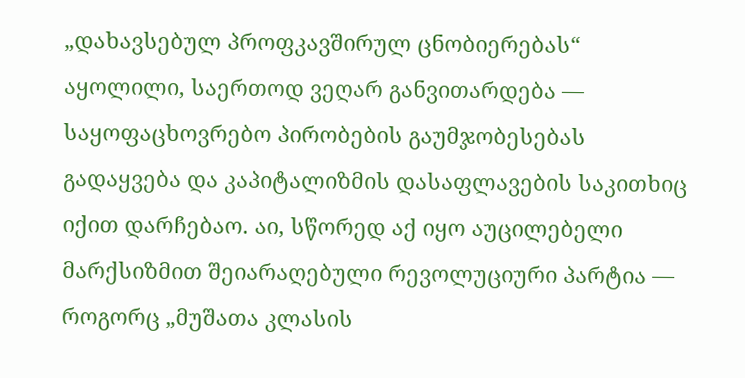„დახავსებულ პროფკავშირულ ცნობიერებას“ აყოლილი, საერთოდ ვეღარ განვითარდება ― საყოფაცხოვრებო პირობების გაუმჯობესებას გადაყვება და კაპიტალიზმის დასაფლავების საკითხიც იქით დარჩებაო. აი, სწორედ აქ იყო აუცილებელი მარქსიზმით შეიარაღებული რევოლუციური პარტია ― როგორც „მუშათა კლასის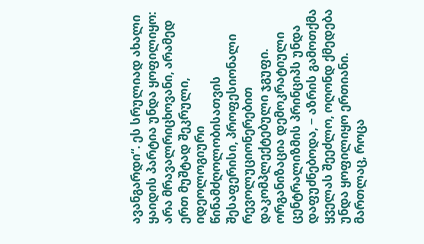ავანგარდი“. ეს სრულიად ახალი ყაიდის პარტია უნდა ყოფილიყო: არა მრავალრიცხოვანი, არამედ ერთ მუშტად შეკრული, იდეოლოგიური წინამძღოლობისათვის შესაფერისი, პროფესიონალი რევოლუციონერებით დაკომპლექტებული ჯგუფი. ორგანიზაცია დემოკრატიული ცენტრალიზმის პრინციპს უნდა დაფუძნებოდა, − აზრის გამოთქმა ყველას შეეძლო, ოღონდ ქმედება უნდა ყოფილიყო ერთიანი. მართლაც, როცა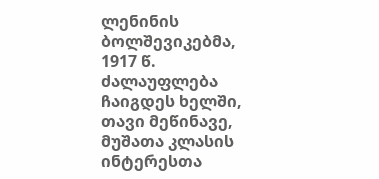ლენინის ბოლშევიკებმა, 1917 წ. ძალაუფლება ჩაიგდეს ხელში, თავი მეწინავე, მუშათა კლასის ინტერესთა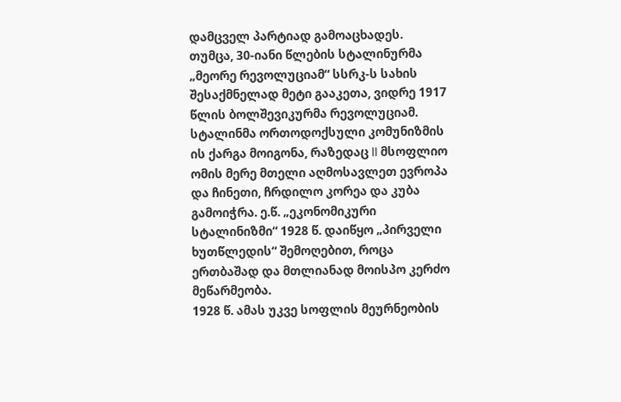დამცველ პარტიად გამოაცხადეს.
თუმცა, 30-იანი წლების სტალინურმა „მეორე რევოლუციამ“ სსრკ-ს სახის შესაქმნელად მეტი გააკეთა, ვიდრე 1917 წლის ბოლშევიკურმა რევოლუციამ. სტალინმა ორთოდოქსული კომუნიზმის ის ქარგა მოიგონა, რაზედაც II მსოფლიო ომის მერე მთელი აღმოსავლეთ ევროპა და ჩინეთი, ჩრდილო კორეა და კუბა გამოიჭრა. ე.წ. „ეკონომიკური სტალინიზმი“ 1928 წ. დაიწყო „პირველი ხუთწლედის“ შემოღებით, როცა ერთბაშად და მთლიანად მოისპო კერძო მეწარმეობა.
1928 წ. ამას უკვე სოფლის მეურნეობის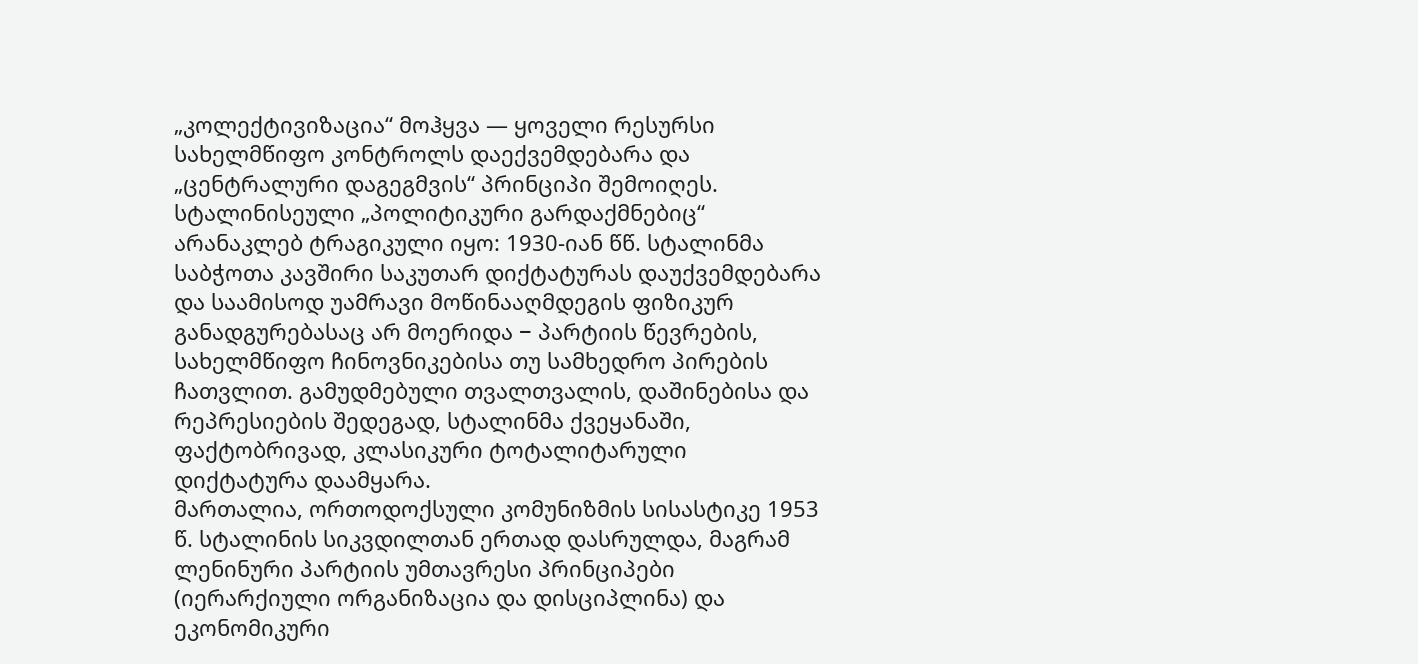„კოლექტივიზაცია“ მოჰყვა — ყოველი რესურსი სახელმწიფო კონტროლს დაექვემდებარა და „ცენტრალური დაგეგმვის“ პრინციპი შემოიღეს. სტალინისეული „პოლიტიკური გარდაქმნებიც“ არანაკლებ ტრაგიკული იყო: 1930-იან წწ. სტალინმა საბჭოთა კავშირი საკუთარ დიქტატურას დაუქვემდებარა და საამისოდ უამრავი მოწინააღმდეგის ფიზიკურ განადგურებასაც არ მოერიდა − პარტიის წევრების, სახელმწიფო ჩინოვნიკებისა თუ სამხედრო პირების ჩათვლით. გამუდმებული თვალთვალის, დაშინებისა და რეპრესიების შედეგად, სტალინმა ქვეყანაში, ფაქტობრივად, კლასიკური ტოტალიტარული დიქტატურა დაამყარა.
მართალია, ორთოდოქსული კომუნიზმის სისასტიკე 1953 წ. სტალინის სიკვდილთან ერთად დასრულდა, მაგრამ ლენინური პარტიის უმთავრესი პრინციპები (იერარქიული ორგანიზაცია და დისციპლინა) და ეკონომიკური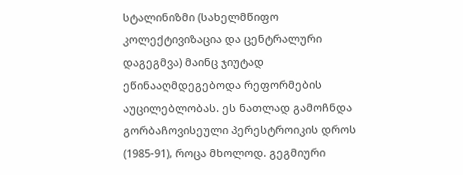სტალინიზმი (სახელმწიფო კოლექტივიზაცია და ცენტრალური დაგეგმვა) მაინც ჯიუტად ეწინააღმდეგებოდა რეფორმების აუცილებლობას. ეს ნათლად გამოჩნდა გორბაჩოვისეული პერესტროიკის დროს (1985-91), როცა მხოლოდ. გეგმიური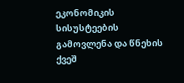ეკონომიკის სისუსტეების გამოვლენა და წნეხის ქვეშ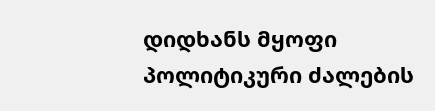დიდხანს მყოფი პოლიტიკური ძალების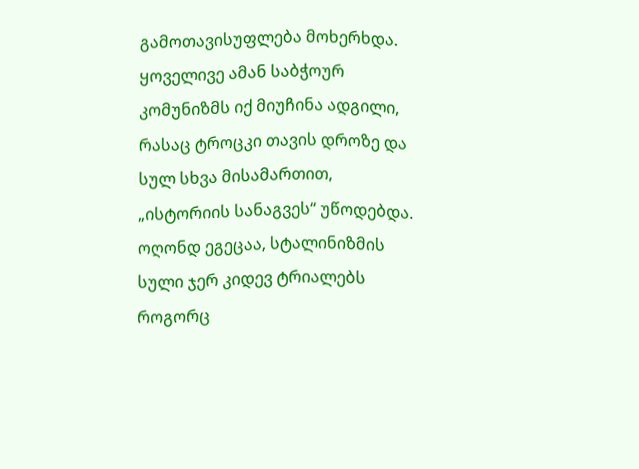გამოთავისუფლება მოხერხდა. ყოველივე ამან საბჭოურ კომუნიზმს იქ მიუჩინა ადგილი, რასაც ტროცკი თავის დროზე და სულ სხვა მისამართით, „ისტორიის სანაგვეს“ უწოდებდა. ოღონდ ეგეცაა, სტალინიზმის სული ჯერ კიდევ ტრიალებს როგორც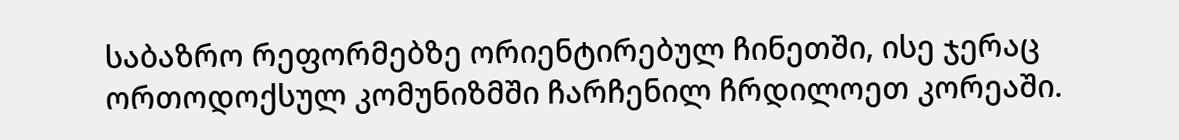საბაზრო რეფორმებზე ორიენტირებულ ჩინეთში, ისე ჯერაც ორთოდოქსულ კომუნიზმში ჩარჩენილ ჩრდილოეთ კორეაში.